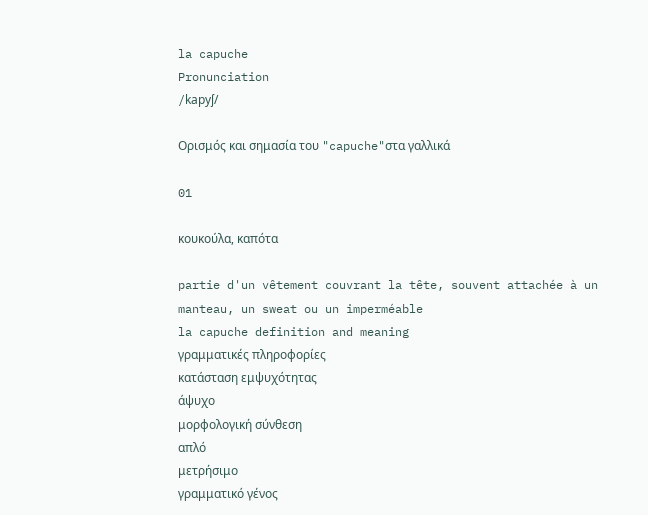la capuche
Pronunciation
/kapyʃ/

Ορισμός και σημασία του "capuche"στα γαλλικά

01

κουκούλα, καπότα

partie d'un vêtement couvrant la tête, souvent attachée à un manteau, un sweat ou un imperméable
la capuche definition and meaning
γραμματικές πληροφορίες
κατάσταση εμψυχότητας
άψυχο
μορφολογική σύνθεση
απλό
μετρήσιμο
γραμματικό γένος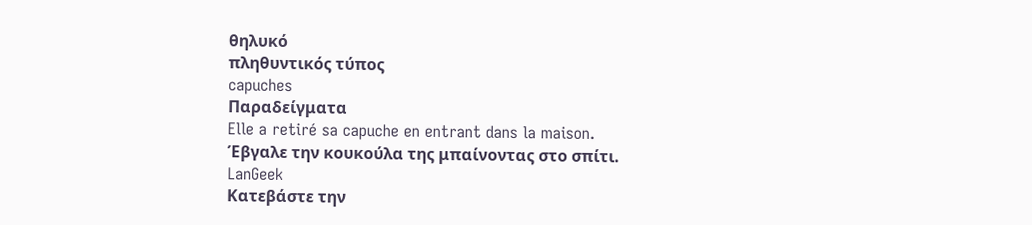θηλυκό
πληθυντικός τύπος
capuches
Παραδείγματα
Elle a retiré sa capuche en entrant dans la maison.
Έβγαλε την κουκούλα της μπαίνοντας στο σπίτι.
LanGeek
Κατεβάστε την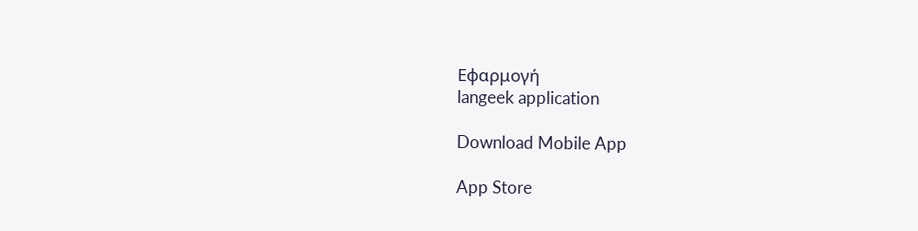Εφαρμογή
langeek application

Download Mobile App

App Store